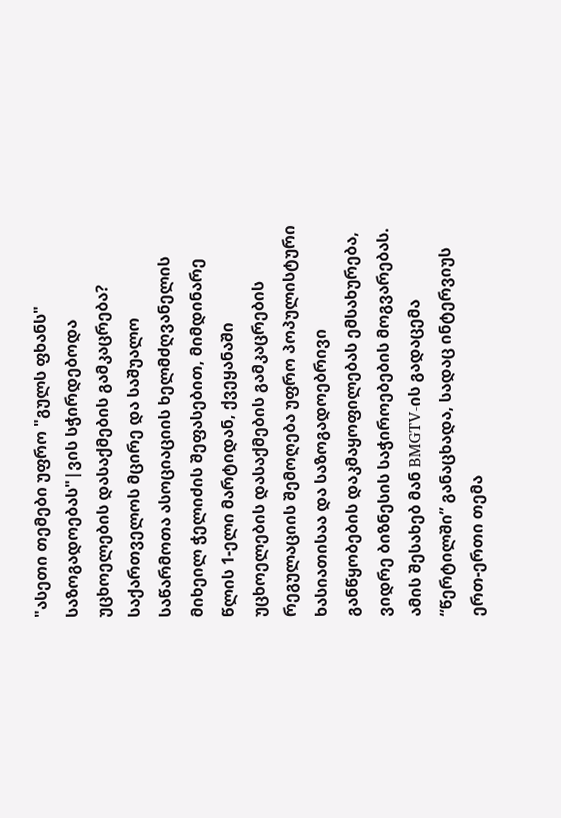"ასეთი თემები უფრო "გულს ფხანს" საზოგადოებას"|ვის სჭირდებოდა უცხოელების დასაქმების გამკაცრება?
საქართველოს მცირე და საშუალო საწარმოთა ასოციაციის ხელმძღვანელის მიხეილ ჭელიძის შეფასებით, მიმდინარე წლის 1-ელი მარტიდან, ქვეყანაში უცხოელების დასაქმების გამკაცრების რეგულაციის შემოღება უფრო პოპულისტური ხასიათისაა და საზოგადოებრივი განწყობების დაკმაყოფილებას ემსახურება, ვიდრე ბიზნესის საჭიროებების მოგვარებას. ამის შესახებ მან BMGTV-ის გადაცემა “წერტილში” განაცხადა, სადაც ინტერვიუს ერთ-ერთი თემა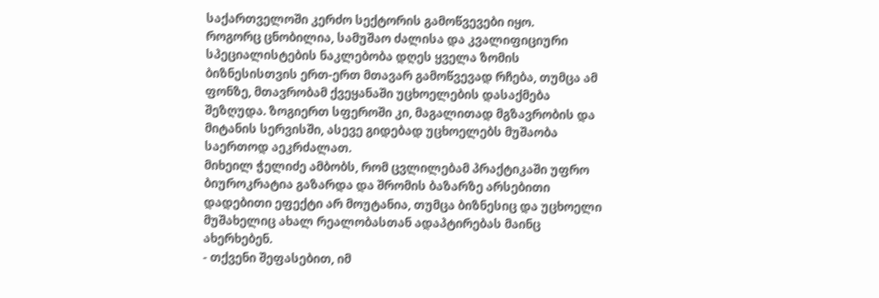საქართველოში კერძო სექტორის გამოწვევები იყო.
როგორც ცნობილია, სამუშაო ძალისა და კვალიფიციური სპეციალისტების ნაკლებობა დღეს ყველა ზომის ბიზნესისთვის ერთ-ერთ მთავარ გამოწვევად რჩება, თუმცა ამ ფონზე, მთავრობამ ქვეყანაში უცხოელების დასაქმება შეზღუდა. ზოგიერთ სფეროში კი, მაგალითად მგზავრობის და მიტანის სერვისში, ასევე გიდებად უცხოელებს მუშაობა საერთოდ აეკრძალათ.
მიხეილ ჭელიძე ამბობს, რომ ცვლილებამ პრაქტიკაში უფრო ბიუროკრატია გაზარდა და შრომის ბაზარზე არსებითი დადებითი ეფექტი არ მოუტანია, თუმცა ბიზნესიც და უცხოელი მუშახელიც ახალ რეალობასთან ადაპტირებას მაინც ახერხებენ.
- თქვენი შეფასებით, იმ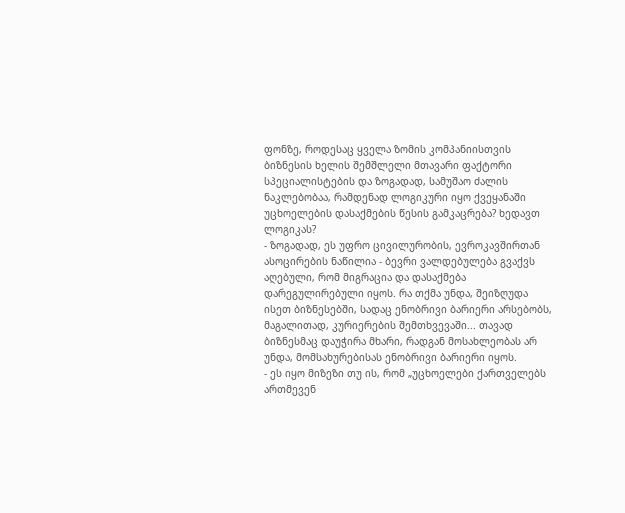ფონზე, როდესაც ყველა ზომის კომპანიისთვის ბიზნესის ხელის შემშლელი მთავარი ფაქტორი სპეციალისტების და ზოგადად, სამუშაო ძალის ნაკლებობაა, რამდენად ლოგიკური იყო ქვეყანაში უცხოელების დასაქმების წესის გამკაცრება? ხედავთ ლოგიკას?
- ზოგადად, ეს უფრო ცივილურობის, ევროკავშირთან ასოცირების ნაწილია - ბევრი ვალდებულება გვაქვს აღებული, რომ მიგრაცია და დასაქმება დარეგულირებული იყოს. რა თქმა უნდა, შეიზღუდა ისეთ ბიზნესებში, სადაც ენობრივი ბარიერი არსებობს, მაგალითად, კურიერების შემთხვევაში... თავად ბიზნესმაც დაუჭირა მხარი, რადგან მოსახლეობას არ უნდა, მომსახურებისას ენობრივი ბარიერი იყოს.
- ეს იყო მიზეზი თუ ის, რომ „უცხოელები ქართველებს ართმევენ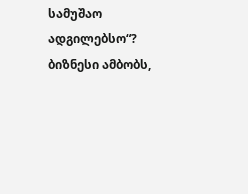სამუშაო ადგილებსო“? ბიზნესი ამბობს,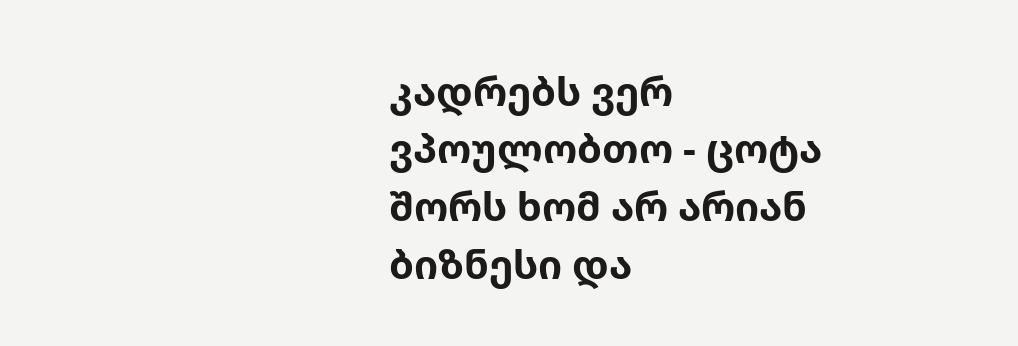კადრებს ვერ ვპოულობთო - ცოტა შორს ხომ არ არიან ბიზნესი და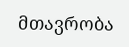მთავრობა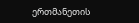ერთმანეთის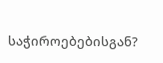საჭიროებებისგან?